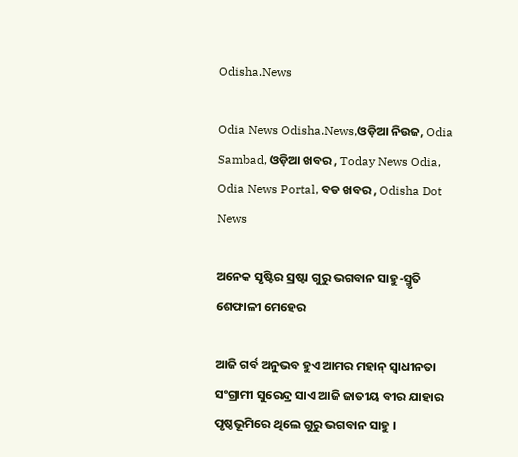Odisha.News

Odia News Odisha.News,ଓଡ଼ିଆ ନିଉଜ, Odia Sambad, ଓଡ଼ିଆ ଖବର , Today News Odia, Odia News Portal, ବଡ ଖବର , Odisha Dot News

ଅନେକ ସୃଷ୍ଟିର ସ୍ରଷ୍ଟା ଗୁରୁ ଭଗବାନ ସାହୁ-ସ୍ମୃତି ଶେଫାଳୀ ମେହେର

ଆଜି ଗର୍ବ ଅନୁଭବ ହୁଏ ଆମର ମହାନ୍ ସ୍ଵାଧୀନତା ସଂଗ୍ରାମୀ ସୁରେନ୍ଦ୍ର ସାଏ ଆଜି ଜାତୀୟ ବୀର ଯାହାର ପୃଷ୍ଠଭୂମିରେ ଥିଲେ ଗୁରୁ ଭଗବାନ ସାହୁ ।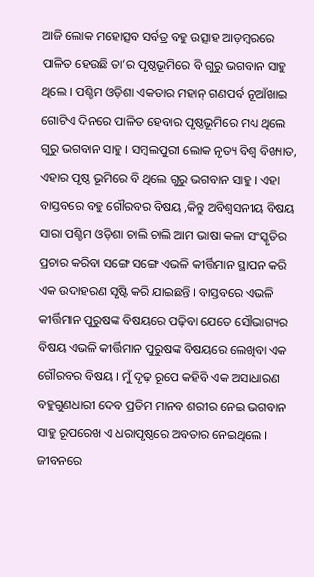ଆଜି ଲୋକ ମହୋତ୍ସବ ସର୍ବତ୍ର ବହୁ ଉତ୍ସାହ ଆଡ଼ମ୍ବରରେ ପାଳିତ ହେଉଛି ତା’ର ପୃଷ୍ଠଭୂମିରେ ବି ଗୁରୁ ଭଗବାନ ସାହୁ ଥିଲେ । ପଶ୍ଚିମ ଓଡ଼ିଶା ଏକତାର ମହାନ୍ ଗଣପର୍ବ ନୂଆଁଖାଇ ଗୋଟିଏ ଦିନରେ ପାଳିତ ହେବାର ପୃଷ୍ଠଭୂମିରେ ମଧ୍ୟ ଥିଲେ ଗୁରୁ ଭଗବାନ ସାହୁ । ସମ୍ବଲପୁରୀ ଲୋକ ନୃତ୍ୟ ବିଶ୍ଵ ବିଖ୍ୟାତ, ଏହାର ପୃଷ୍ଠ ଭୂମିରେ ବି ଥିଲେ ଗୁରୁ ଭଗବାନ ସାହୁ । ଏହା ବାସ୍ତବରେ ବହୁ ଗୌରବର ବିଷୟ ,କିନ୍ତୁ ଅବିଶ୍ୱସନୀୟ ବିଷୟ ସାରା ପଶ୍ଚିମ ଓଡ଼ିଶା ଚାଲି ଚାଲି ଆମ ଭାଷା କଳା ସଂସ୍କୃତିର ପ୍ରଚାର କରିବା ସଙ୍ଗେ ସଙ୍ଗେ ଏଭଳି କୀର୍ତ୍ତିମାନ ସ୍ଥାପନ କରି ଏକ ଉଦାହରଣ ସୃଷ୍ଟି କରି ଯାଇଛନ୍ତି । ବାସ୍ତବରେ ଏଭଳି କୀର୍ତ୍ତିମାନ ପୁରୁଷଙ୍କ ବିଷୟରେ ପଢ଼ିବା ଯେତେ ସୌଭାଗ୍ୟର ବିଷୟ ଏଭଳି କୀର୍ତ୍ତିମାନ ପୁରୁଷଙ୍କ ବିଷୟରେ ଲେଖିବା ଏକ ଗୌରବର ବିଷୟ । ମୁଁ ଦୃଢ଼ ରୂପେ କହିବି ଏକ ଅସାଧାରଣ ବହୁଗୁଣଧାରୀ ଦେବ ପ୍ରତିମ ମାନବ ଶରୀର ନେଇ ଭଗବାନ ସାହୁ ରୂପରେଖ ଏ ଧରାପୃଷ୍ଠରେ ଅବତାର ନେଇଥିଲେ । ଜୀବନରେ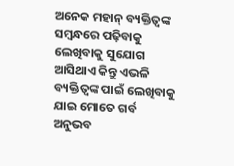ଅନେକ ମହାନ୍ ବ୍ୟକ୍ତିତ୍ବଙ୍କ ସମ୍ବନ୍ଧରେ ପଢ଼ିବାକୁ ଲେଖିବାକୁ ସୁଯୋଗ ଆସିଥାଏ କିନ୍ତୁ ଏଭଳି ବ୍ୟକ୍ତିତ୍ଵଙ୍କ ପାଇଁ ଲେଖିବାକୁ ଯାଇ ମୋତେ ଗର୍ବ ଅନୁଭବ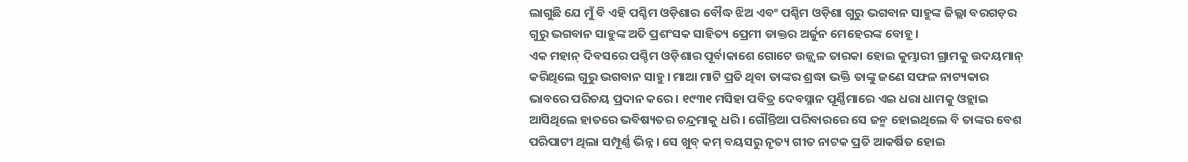ଲାଗୁଛି ଯେ ମୁଁ ବି ଏହି ପଶ୍ଚିମ ଓଡ଼ିଶାର ବୌଦ୍ଧ ଝିଅ ଏବଂ ପଶ୍ଚିମ ଓଡ଼ିଶା ଗୁରୁ ଭଗବାନ ସାହୁଙ୍କ ଜିଲ୍ଲା ବରଗଡ଼ର ଗୁରୁ ଭଗବାନ ସାହୁଙ୍କ ଅତି ପ୍ରଶଂସକ ସାହିତ୍ୟ ପ୍ରେମୀ ଡାକ୍ତର ଅର୍ଜୁନ ମେହେରଙ୍କ ବୋହୂ।
ଏକ ମହାନ୍ ଦିବସରେ ପଶ୍ଚିମ ଓଡ଼ିଶାର ପୂର୍ବାକାଶେ ଗୋଟେ ଉଜ୍ଜ୍ୱଳ ତାରକା ହୋଇ କୁମ୍ଭାରୀ ଗ୍ରାମକୁ ଉଦୟମାନ୍ କରିଥିଲେ ଗୁରୁ ଭଗବାନ ସାହୁ। ମାଆ ମାଟି ପ୍ରତି ଥିବା ତାଙ୍କର ଶ୍ରଦ୍ଧା ଭକ୍ତି ତାଙ୍କୁ ଜଣେ ସଫଳ ନାଟ୍ୟକାର ଭାବରେ ପରିଚୟ ପ୍ରଦାନ କରେ । ୧୯୩୧ ମସିହା ପବିତ୍ର ଦେବସ୍ନାନ ପୂର୍ଣ୍ଣିମାରେ ଏଇ ଧରା ଧାମକୁ ଓହ୍ଲାଇ ଆସିଥିଲେ ହାତରେ ଭବିଷ୍ୟତର ଚନ୍ଦ୍ରମାକୁ ଧରି । ଗୌନ୍ତିଆ ପରିବାରରେ ସେ ଜନ୍ମ ହୋଇଥିଲେ ବି ତାଙ୍କର ବେଶ ପରିପାଟୀ ଥିଲା ସମ୍ପୂର୍ଣ୍ଣ ଭିନ୍ନ । ସେ ଖୁବ୍ କମ୍ ବୟସରୁ ନୃତ୍ୟ ଗୀତ ନାଟକ ପ୍ରତି ଆକର୍ଷିତ ହୋଇ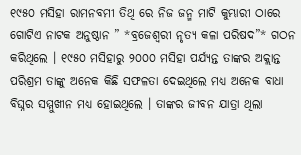୧୯୫୦ ମସିହା ରାମନବମୀ ତିଥି ରେ ନିଜ ଜନ୍ମ ମାଟି କୁମ୍ଭାରୀ ଠାରେ ଗୋଟିଏ ନାଟକ ଅନୁଷ୍ଠାନ ” *ବ୍ରଜେଶ୍ୱରୀ ନୃତ୍ୟ କଳା ପରିଷଦ”* ଗଠନ କରିଥିଲେ । ୧୯୫୦ ମସିହାରୁ ୨୦୦୦ ମସିହା ପର୍ଯ୍ୟନ୍ତ ତାଙ୍କର ଅକ୍ଲାନ୍ତ ପରିଶ୍ରମ ତାଙ୍କୁ ଅନେକ କିଛି ସଫଳତା ଦେଇଥିଲେ ମଧ୍ୟ ଅନେକ ବାଧା ବିଘ୍ନର ସମ୍ମୁଖୀନ ମଧ୍ୟ ହୋଇଥିଲେ । ତାଙ୍କର ଜୀବନ ଯାତ୍ରା ଥିଲା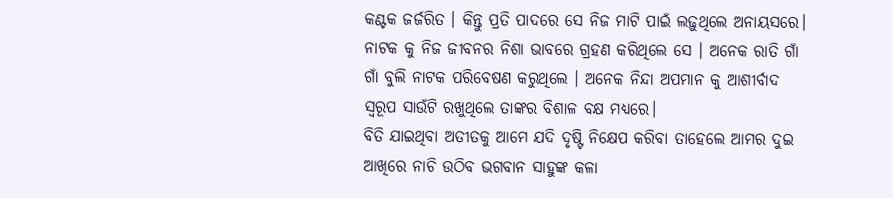କଣ୍ଟକ ଜର୍ଜରିତ । କିନ୍ତୁ ପ୍ରତି ପାଦରେ ସେ ନିଜ ମାଟି ପାଇଁ ଲଢ଼ୁଥିଲେ ଅନାୟସରେ। ନାଟକ କୁ ନିଜ ଜୀବନର ନିଶା ଭାବରେ ଗ୍ରହଣ କରିଥିଲେ ସେ । ଅନେକ ରାତି ଗାଁ ଗାଁ ବୁଲି ନାଟକ ପରିବେଷଣ କରୁଥିଲେ । ଅନେକ ନିନ୍ଦା ଅପମାନ କୁ ଆଶୀର୍ବାଦ ସ୍ୱରୂପ ସାଉଁଟି ରଖୁଥିଲେ ତାଙ୍କର ବିଶାଳ ବକ୍ଷ ମଧ୍ୟରେ।
ବିତି ଯାଇଥିବା ଅତୀତକୁ ଆମେ ଯଦି ଦୃଷ୍ଟି ନିକ୍ଷେପ କରିବା ତାହେଲେ ଆମର ଦୁଇ ଆଖିରେ ନାଚି ଉଠିବ ଭଗବାନ ସାହୁଙ୍କ କଳା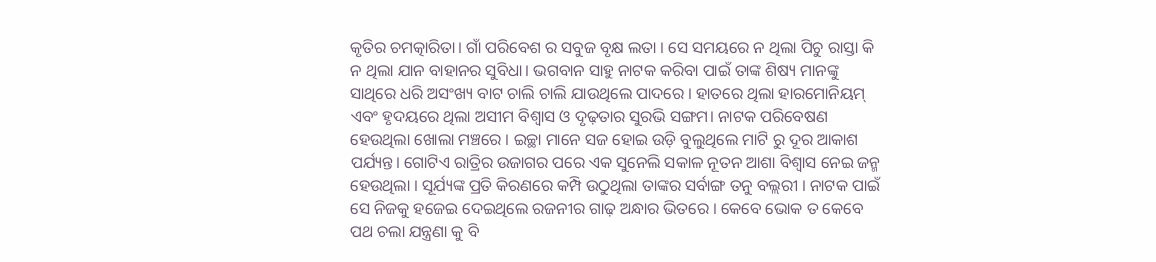କୃତିର ଚମତ୍କାରିତା। ଗାଁ ପରିବେଶ ର ସବୁଜ ବୃକ୍ଷ ଲତା । ସେ ସମୟରେ ନ ଥିଲା ପିଚୁ ରାସ୍ତା କି ନ ଥିଲା ଯାନ ବାହାନର ସୁବିଧା। ଭଗବାନ ସାହୁ ନାଟକ କରିବା ପାଇଁ ତାଙ୍କ ଶିଷ୍ୟ ମାନଙ୍କୁ ସାଥିରେ ଧରି ଅସଂଖ୍ୟ ବାଟ ଚାଲି ଚାଲି ଯାଉଥିଲେ ପାଦରେ । ହାତରେ ଥିଲା ହାରମୋନିୟମ୍ ଏବଂ ହୃଦୟରେ ଥିଲା ଅସୀମ ବିଶ୍ୱାସ ଓ ଦୃଢ଼ତାର ସୁରଭି ସଙ୍ଗମ। ନାଟକ ପରିବେଷଣ ହେଉଥିଲା ଖୋଲା ମଞ୍ଚରେ । ଇଚ୍ଛା ମାନେ ସଜ ହୋଇ ଉଡ଼ି ବୁଲୁଥିଲେ ମାଟି ରୁ ଦୂର ଆକାଶ ପର୍ଯ୍ୟନ୍ତ। ଗୋଟିଏ ରାତ୍ରିର ଉଜାଗର ପରେ ଏକ ସୁନେଲି ସକାଳ ନୂତନ ଆଶା ବିଶ୍ୱାସ ନେଇ ଜନ୍ମ ହେଉଥିଲା । ସୂର୍ଯ୍ୟଙ୍କ ପ୍ରତି କିରଣରେ କମ୍ପି ଉଠୁଥିଲା ତାଙ୍କର ସର୍ବାଙ୍ଗ ତନୁ ବଲ୍ଲରୀ । ନାଟକ ପାଇଁ ସେ ନିଜକୁ ହଜେଇ ଦେଇଥିଲେ ରଜନୀର ଗାଢ଼ ଅନ୍ଧାର ଭିତରେ । କେବେ ଭୋକ ତ କେବେ ପଥ ଚଲା ଯନ୍ତ୍ରଣା କୁ ବି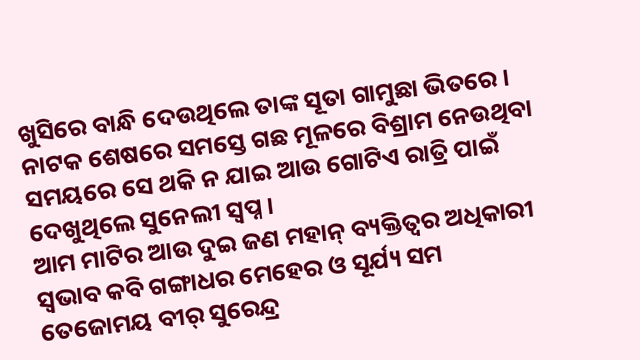ଖୁସିରେ ବାନ୍ଧି ଦେଉଥିଲେ ତାଙ୍କ ସୂତା ଗାମୁଛା ଭିତରେ । ନାଟକ ଶେଷରେ ସମସ୍ତେ ଗଛ ମୂଳରେ ବିଶ୍ରାମ ନେଉଥିବା ସମୟରେ ସେ ଥକି ନ ଯାଇ ଆଉ ଗୋଟିଏ ରାତ୍ରି ପାଇଁ ଦେଖୁଥିଲେ ସୁନେଲୀ ସ୍ବପ୍ନ ।
ଆମ ମାଟିର ଆଉ ଦୁଇ ଜଣ ମହାନ୍ ବ୍ୟକ୍ତିତ୍ଵର ଅଧିକାରୀ ସ୍ଵଭାବ କବି ଗଙ୍ଗାଧର ମେହେର ଓ ସୂର୍ଯ୍ୟ ସମ ତେଜୋମୟ ବୀର୍ ସୁରେନ୍ଦ୍ର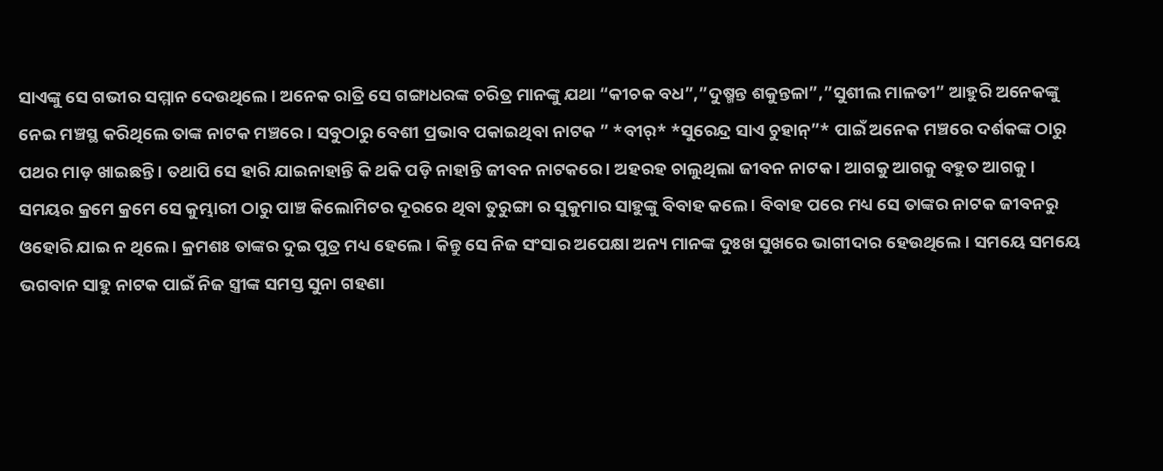ସାଏଙ୍କୁ ସେ ଗଭୀର ସମ୍ମାନ ଦେଉଥିଲେ । ଅନେକ ରାତ୍ରି ସେ ଗଙ୍ଗାଧରଙ୍କ ଚରିତ୍ର ମାନଙ୍କୁ ଯଥା “କୀଚକ ବଧ”,”ଦୁଷ୍ମନ୍ତ ଶକୁନ୍ତଳା”,”ସୁଶୀଲ ମାଳତୀ” ଆହୁରି ଅନେକଙ୍କୁ ନେଇ ମଞ୍ଚସ୍ଥ କରିଥିଲେ ତାଙ୍କ ନାଟକ ମଞ୍ଚରେ । ସବୁଠାରୁ ବେଶୀ ପ୍ରଭାବ ପକାଇଥିବା ନାଟକ ” *ବୀର୍* *ସୁରେନ୍ଦ୍ର ସାଏ ଚୁହାନ୍”* ପାଇଁ ଅନେକ ମଞ୍ଚରେ ଦର୍ଶକଙ୍କ ଠାରୁ ପଥର ମାଡ଼ ଖାଇଛନ୍ତି । ତଥାପି ସେ ହାରି ଯାଇନାହାନ୍ତି କି ଥକି ପଡ଼ି ନାହାନ୍ତି ଜୀବନ ନାଟକରେ । ଅହରହ ଚାଲୁଥିଲା ଜୀବନ ନାଟକ । ଆଗକୁ ଆଗକୁ ବହୁତ ଆଗକୁ ।
ସମୟର କ୍ରମେ କ୍ରମେ ସେ କୁମ୍ଭାରୀ ଠାରୁ ପାଞ୍ଚ କିଲୋମିଟର ଦୂରରେ ଥିବା ତୁରୁଙ୍ଗା ର ସୁକୁମାର ସାହୁଙ୍କୁ ବିବାହ କଲେ । ବିବାହ ପରେ ମଧ୍ୟ ସେ ତାଙ୍କର ନାଟକ ଜୀବନରୁ ଓହୋରି ଯାଇ ନ ଥିଲେ । କ୍ରମଶଃ ତାଙ୍କର ଦୁଇ ପୁତ୍ର ମଧ୍ୟ ହେଲେ । କିନ୍ତୁ ସେ ନିଜ ସଂସାର ଅପେକ୍ଷା ଅନ୍ୟ ମାନଙ୍କ ଦୁଃଖ ସୁଖରେ ଭାଗୀଦାର ହେଉଥିଲେ । ସମୟେ ସମୟେ ଭଗବାନ ସାହୁ ନାଟକ ପାଇଁ ନିଜ ସ୍ତ୍ରୀଙ୍କ ସମସ୍ତ ସୁନା ଗହଣା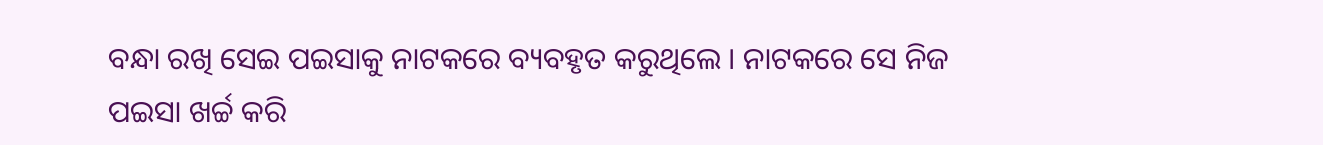ବନ୍ଧା ରଖି ସେଇ ପଇସାକୁ ନାଟକରେ ବ୍ୟବହୃତ କରୁଥିଲେ । ନାଟକରେ ସେ ନିଜ ପଇସା ଖର୍ଚ୍ଚ କରି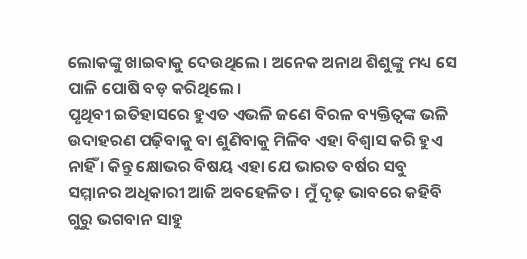ଲୋକଙ୍କୁ ଖାଇବାକୁ ଦେଉଥିଲେ । ଅନେକ ଅନାଥ ଶିଶୁଙ୍କୁ ମଧ୍ୟ ସେ ପାଳି ପୋଷି ବଡ଼ କରିଥିଲେ ।
ପୃଥିବୀ ଇତିହାସରେ ହୁଏତ ଏଭଳି ଜଣେ ବିରଳ ବ୍ୟକ୍ତିତ୍ଵଙ୍କ ଭଳି ଉଦାହରଣ ପଢ଼ିବାକୁ ବା ଶୁଣିବାକୁ ମିଳିବ ଏହା ବିଶ୍ୱାସ କରି ହୁଏ ନାହିଁ । କିନ୍ତୁ କ୍ଷୋଭର ବିଷୟ ଏହା ଯେ ଭାରତ ବର୍ଷର ସବୁ ସମ୍ମାନର ଅଧିକାରୀ ଆଜି ଅବହେଳିତ। ମୁଁ ଦୃଢ଼ ଭାବରେ କହିବି ଗୁରୁ ଭଗବାନ ସାହୁ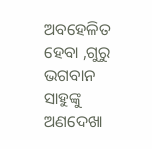ଅବହେଳିତ ହେବା ,ଗୁରୁ ଭଗବାନ ସାହୁଙ୍କୁ ଅଣଦେଖା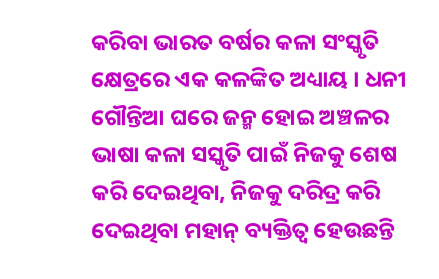କରିବା ଭାରତ ବର୍ଷର କଳା ସଂସ୍କୃତି କ୍ଷେତ୍ରରେ ଏକ କଳଙ୍କିତ ଅଧ୍ୟାୟ । ଧନୀ ଗୌନ୍ତିଆ ଘରେ ଜନ୍ମ ହୋଇ ଅଞ୍ଚଳର ଭାଷା କଳା ସସ୍କୃତି ପାଇଁ ନିଜକୁ ଶେଷ କରି ଦେଇଥିବା, ନିଜକୁ ଦରିଦ୍ର କରି ଦେଇଥିବା ମହାନ୍ ବ୍ୟକ୍ତିତ୍ଵ ହେଉଛନ୍ତି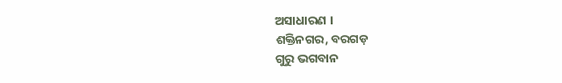ଅସାଧାରଣ ।
ଶକ୍ତିନଗର, ବରଗଡ଼
ଗୁରୁ ଭଗବାନ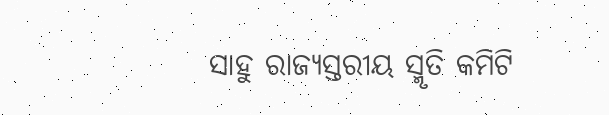ସାହୁ ରାଜ୍ୟସ୍ତରୀୟ ସ୍ମୃତି କମିଟି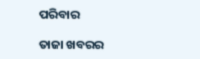ପରିବାର

ତାଜା ଖବରର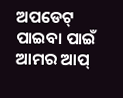ଅପଡେଟ୍ ପାଇବା ପାଇଁ ଆମର ଆପ୍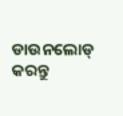ଡାଉନଲୋଡ୍ କରନ୍ତୁ